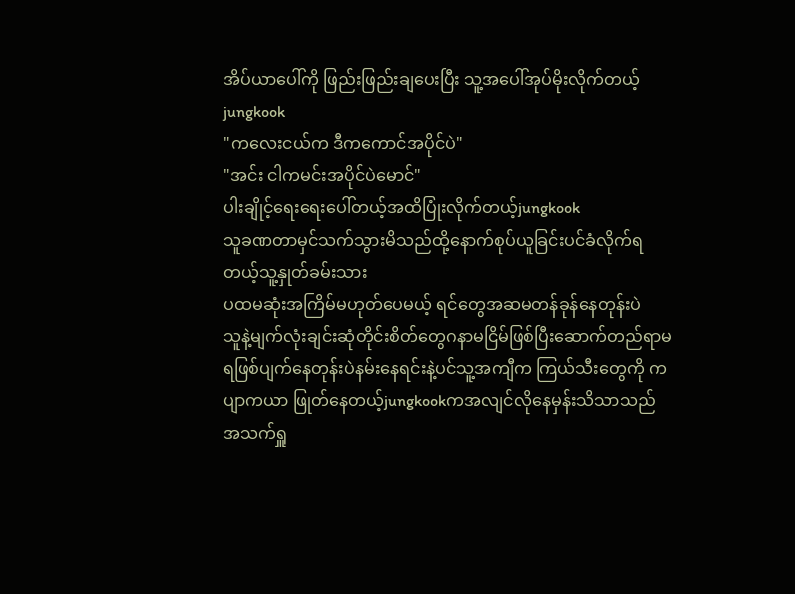အိပ်ယာပေါ်ကို ဖြည်းဖြည်းချပေးပြီး သူ့အပေါ်အုပ်မိုးလိုက်တယ့်jungkook
"ကလေးငယ်က ဒီကကောင်အပိုင်ပဲ"
"အင်း ငါကမင်းအပိုင်ပဲမောင်"
ပါးချိုင့်ရေးရေးပေါ်တယ့်အထိပြုံးလိုက်တယ့်jungkook
သူခဏတာမှင်သက်သွားမိသည်ထို့နောက်စုပ်ယူခြင်းပင်ခံလိုက်ရတယ့်သူ့နှုတ်ခမ်းသား
ပထမဆုံးအကြိမ်မဟုတ်ပေမယ့် ရင်တွေအဆမတန်ခုန်နေတုန်းပဲ
သူနဲ့မျက်လုံးချင်းဆုံတိုင်းစိတ်တွေဂနာမငြိမ်ဖြစ်ပြီးဆောက်တည်ရာမရဖြစ်ပျက်နေတုန်းပဲနမ်းနေရင်းနဲ့ပင်သူ့အကျီက ကြယ်သီးတွေကို ကပျာကယာ ဖြုတ်နေတယ့်jungkookကအလျင်လိုနေမှန်းသိသာသည်
အသက်ရှူ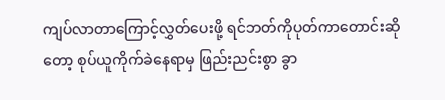ကျပ်လာတာကြောင့်လွှတ်ပေးဖို့ ရင်ဘတ်ကိုပုတ်ကာတောင်းဆိုတော့ စုပ်ယူကိုက်ခဲနေရာမှ ဖြည်းညင်းစွာ ခွာ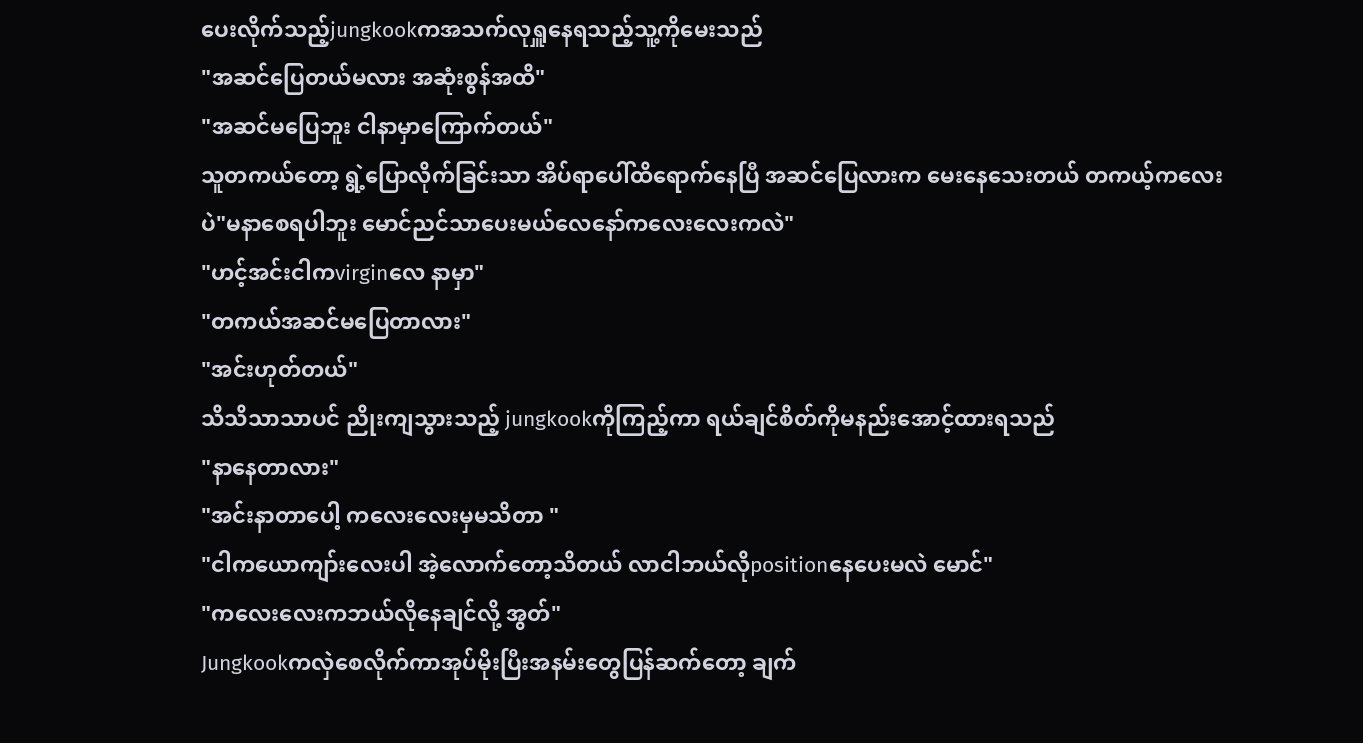ပေးလိုက်သည့်jungkookကအသက်လုရှူနေရသည့်သူ့ကိုမေးသည်
"အဆင်ပြေတယ်မလား အဆုံးစွန်အထိ"
"အဆင်မပြေဘူး ငါနာမှာကြောက်တယ်"
သူတကယ်တော့ ရွဲ့ပြောလိုက်ခြင်းသာ အိပ်ရာပေါ်ထိရောက်နေပြီ အဆင်ပြေလားက မေးနေသေးတယ် တကယ့်ကလေးပဲ"မနာစေရပါဘူး မောင်ညင်သာပေးမယ်လေနော်ကလေးလေးကလဲ"
"ဟင့်အင်းငါကvirginလေ နာမှာ"
"တကယ်အဆင်မပြေတာလား"
"အင်းဟုတ်တယ်"
သိသိသာသာပင် ညိုးကျသွားသည့် jungkookကိုကြည့်ကာ ရယ်ချင်စိတ်ကိုမနည်းအောင့်ထားရသည်
"နာနေတာလား"
"အင်းနာတာပေါ့ ကလေးလေးမှမသိတာ "
"ငါကယောကျာ်းလေးပါ အဲ့လောက်တော့သိတယ် လာငါဘယ်လိုpositionနေပေးမလဲ မောင်"
"ကလေးလေးကဘယ်လိုနေချင်လို့ အွတ်"
Jungkookကလှဲစေလိုက်ကာအုပ်မိုးပြီးအနမ်းတွေပြန်ဆက်တော့ ချက်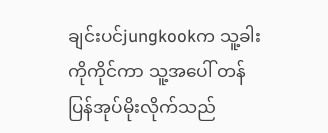ချင်းပင်jungkookက သူ့ခါးကိုကိုင်ကာ သူ့အပေါ် တန်ပြန်အုပ်မိုးလိုက်သည်